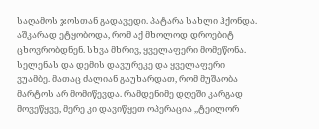საღამოს ჯოსთან გადავედი. პატარა სახლი ჰქონდა. აშკარად ეტყობოდა, რომ აქ მხოლოდ დროებიტ ცხოვრობდნენ. სხვა მხრივ, ყველაფერი მომეწონა. სელენას და დემის დავურეკე და ყველაფერი ვუამბე. მათაც ძალიან გაუხარდათ, რომ მუშაობა მარტოს არ მომიწევდა. რამდენიმე დღეში კარგად მოვეწყვე, მერე კი დავიწყეთ ოპერაცია ,,ტეილორ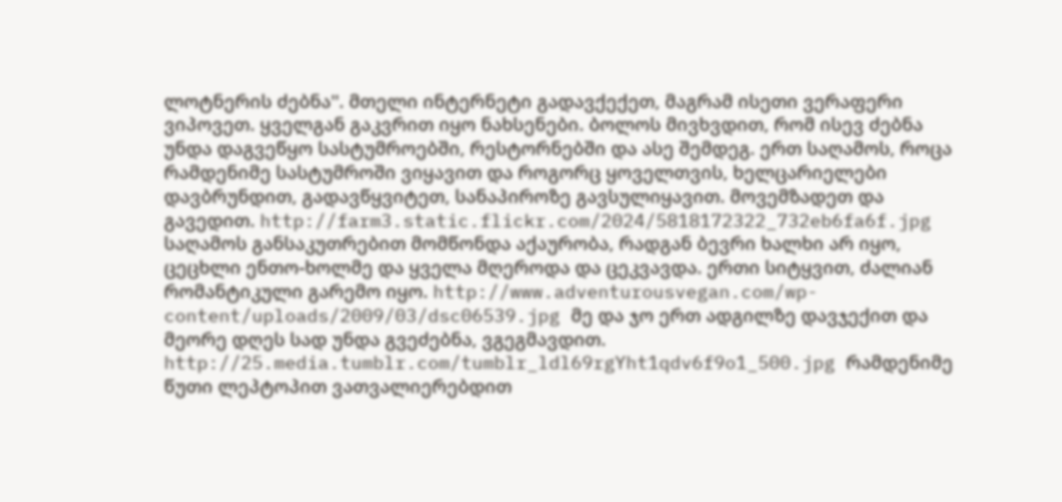ლოტნერის ძებნა''. მთელი ინტერნეტი გადავქექეთ, მაგრამ ისეთი ვერაფერი ვიპოვეთ. ყველგან გაკვრით იყო ნახსენები. ბოლოს მივხვდით, რომ ისევ ძებნა უნდა დაგვეწყო სასტუმროებში, რესტორნებში და ასე შემდეგ. ერთ საღამოს, როცა რამდენიმე სასტუმროში ვიყავით და როგორც ყოველთვის, ხელცარიელები დავბრუნდით, გადავწყვიტეთ, სანაპიროზე გავსულიყავით. მოვემზადეთ და გავედით. http://farm3.static.flickr.com/2024/5818172322_732eb6fa6f.jpg საღამოს განსაკუთრებით მომწონდა აქაურობა, რადგან ბევრი ხალხი არ იყო, ცეცხლი ენთო-ხოლმე და ყველა მღეროდა და ცეკვავდა. ერთი სიტყვით, ძალიან რომანტიკული გარემო იყო. http://www.adventurousvegan.com/wp-content/uploads/2009/03/dsc06539.jpg მე და ჯო ერთ ადგილზე დავჯექით და მეორე დღეს სად უნდა გვეძებნა, ვგეგმავდით. http://25.media.tumblr.com/tumblr_ldl69rgYht1qdv6f9o1_500.jpg რამდენიმე წუთი ლეპტოპით ვათვალიერებდით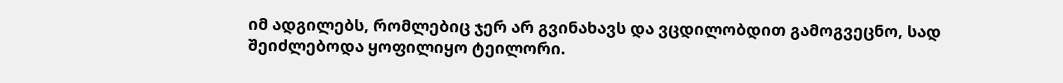იმ ადგილებს, რომლებიც ჯერ არ გვინახავს და ვცდილობდით გამოგვეცნო, სად შეიძლებოდა ყოფილიყო ტეილორი.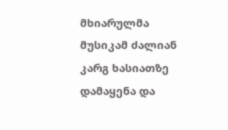მხიარულმა მუსიკამ ძალიან კარგ ხასიათზე დამაყენა და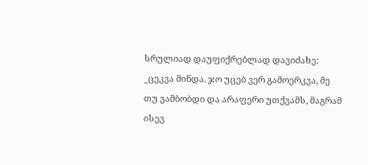სრულიად დაუფიქრებლად დავიძახე: _ცეკვა მინდა. ჯო უცებ ვერ გამოერკვა, მე თუ ვამბობდი და არაფერი უთქვამს, მაგრამ ისევ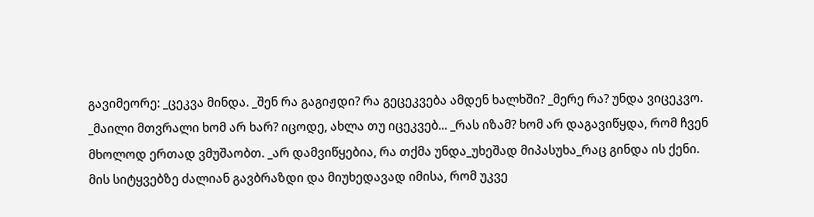გავიმეორე: _ცეკვა მინდა. _შენ რა გაგიჟდი? რა გეცეკვება ამდენ ხალხში? _მერე რა? უნდა ვიცეკვო. _მაილი მთვრალი ხომ არ ხარ? იცოდე, ახლა თუ იცეკვებ... _რას იზამ? ხომ არ დაგავიწყდა, რომ ჩვენ მხოლოდ ერთად ვმუშაობთ. _არ დამვიწყებია, რა თქმა უნდა_უხეშად მიპასუხა_რაც გინდა ის ქენი. მის სიტყვებზე ძალიან გავბრაზდი და მიუხედავად იმისა, რომ უკვე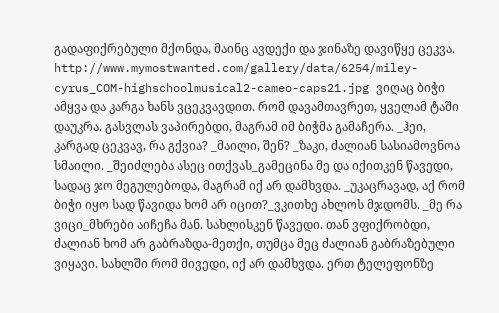გადაფიქრებული მქონდა, მაინც ავდექი და ჯინაზე დავიწყე ცეკვა. http://www.mymostwanted.com/gallery/data/6254/miley-cyrus_COM-highschoolmusical2-cameo-caps21.jpg ვიღაც ბიჭი ამყვა და კარგა ხანს ვცეკვავდით. რომ დავამთავრეთ, ყველამ ტაში დაუკრა. გასვლას ვაპირებდი, მაგრამ იმ ბიჭმა გამაჩერა. _ჰეი, კარგად ცეკვავ, რა გქვია? _მაილი, შენ? _ზაკი, ძალიან სასიამოვნოა სმაილი. _შეიძლება ასეც ითქვას_გამეცინა მე და იქითკენ წავედი, სადაც ჯო მეგულებოდა, მაგრამ იქ არ დამხვდა. _უკაცრავად, აქ რომ ბიჭი იყო სად წავიდა ხომ არ იცით?_ვკითხე ახლოს მჯდომს. _მე რა ვიცი_მხრები აიჩეჩა მან. სახლისკენ წავედი. თან ვფიქრობდი, ძალიან ხომ არ გაბრაზდა-მეთქი, თუმცა მეც ძალიან გაბრაზებული ვიყავი. სახლში რომ მივედი, იქ არ დამხვდა. ერთ ტელეფონზე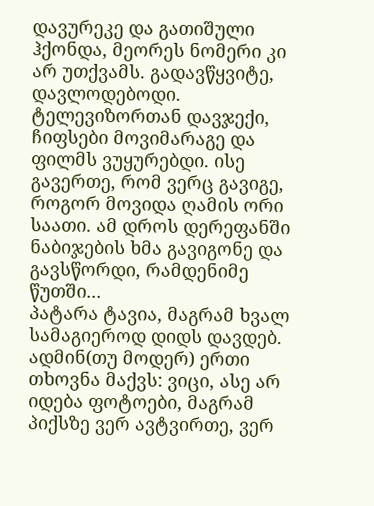დავურეკე და გათიშული ჰქონდა, მეორეს ნომერი კი არ უთქვამს. გადავწყვიტე, დავლოდებოდი. ტელევიზორთან დავჯექი, ჩიფსები მოვიმარაგე და ფილმს ვუყურებდი. ისე გავერთე, რომ ვერც გავიგე, როგორ მოვიდა ღამის ორი საათი. ამ დროს დერეფანში ნაბიჯების ხმა გავიგონე და გავსწორდი, რამდენიმე წუთში...
პატარა ტავია, მაგრამ ხვალ სამაგიეროდ დიდს დავდებ. ადმინ(თუ მოდერ) ერთი თხოვნა მაქვს: ვიცი, ასე არ იდება ფოტოები, მაგრამ პიქსზე ვერ ავტვირთე, ვერ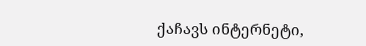ქაჩავს ინტერნეტი,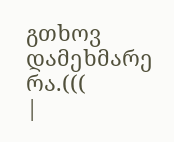გთხოვ დამეხმარე რა.(((
|